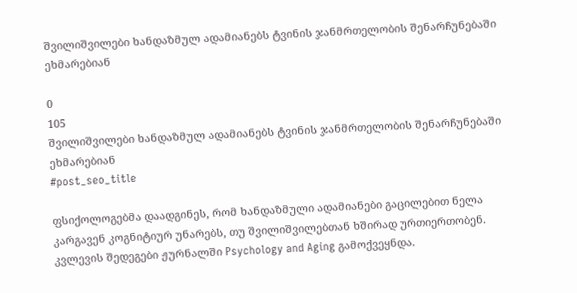შვილიშვილები ხანდაზმულ ადამიანებს ტვინის ჯანმრთელობის შენარჩუნებაში ეხმარებიან

0
105
შვილიშვილები ხანდაზმულ ადამიანებს ტვინის ჯანმრთელობის შენარჩუნებაში ეხმარებიან
#post_seo_title

ფსიქოლოგებმა დაადგინეს, რომ ხანდაზმული ადამიანები გაცილებით ნელა კარგავენ კოგნიტიურ უნარებს, თუ შვილიშვილებთან ხშირად ურთიერთობენ. კვლევის შედეგები ჟურნალში Psychology and Aging გამოქვეყნდა.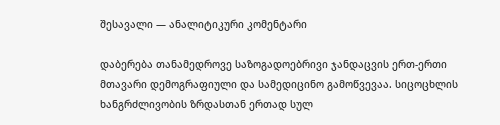შესავალი — ანალიტიკური კომენტარი

დაბერება თანამედროვე საზოგადოებრივი ჯანდაცვის ერთ-ერთი მთავარი დემოგრაფიული და სამედიცინო გამოწვევაა. სიცოცხლის ხანგრძლივობის ზრდასთან ერთად სულ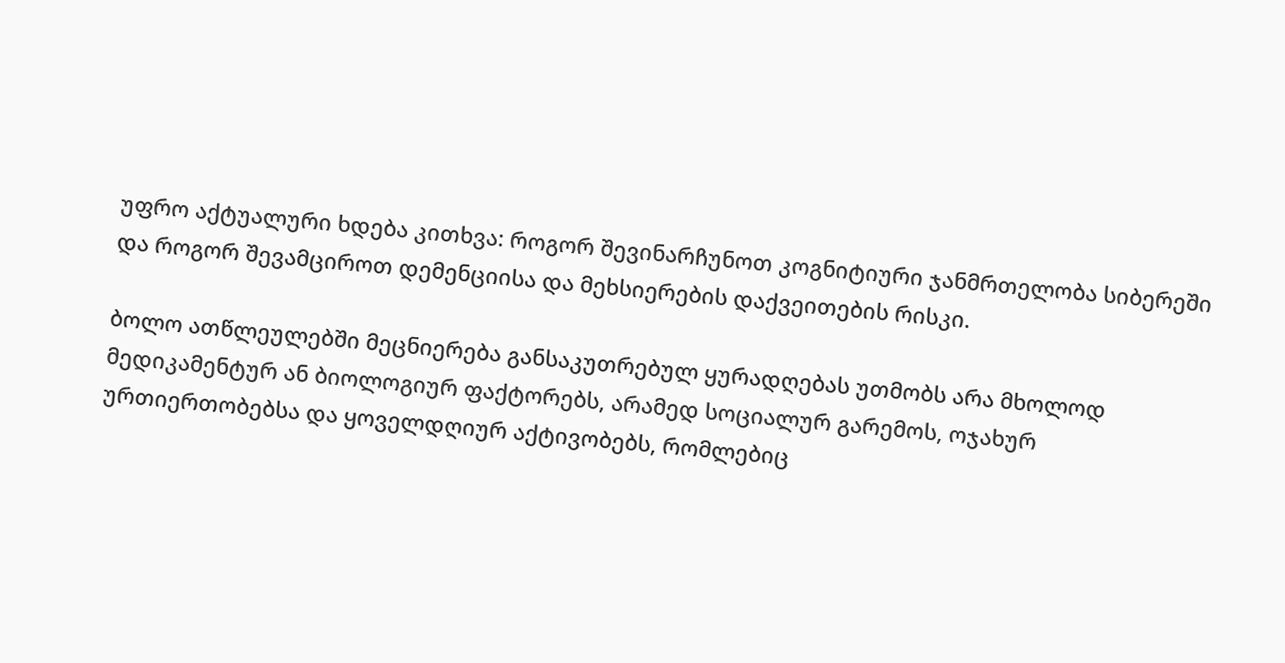უფრო აქტუალური ხდება კითხვა: როგორ შევინარჩუნოთ კოგნიტიური ჯანმრთელობა სიბერეში და როგორ შევამციროთ დემენციისა და მეხსიერების დაქვეითების რისკი.

ბოლო ათწლეულებში მეცნიერება განსაკუთრებულ ყურადღებას უთმობს არა მხოლოდ მედიკამენტურ ან ბიოლოგიურ ფაქტორებს, არამედ სოციალურ გარემოს, ოჯახურ ურთიერთობებსა და ყოველდღიურ აქტივობებს, რომლებიც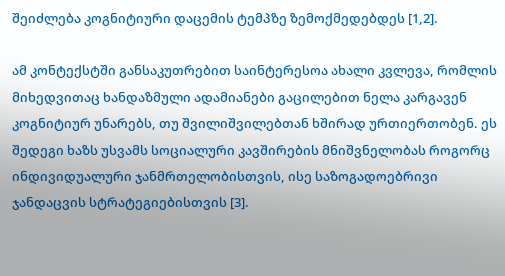შეიძლება კოგნიტიური დაცემის ტემპზე ზემოქმედებდეს [1,2].

ამ კონტექსტში განსაკუთრებით საინტერესოა ახალი კვლევა, რომლის მიხედვითაც ხანდაზმული ადამიანები გაცილებით ნელა კარგავენ კოგნიტიურ უნარებს, თუ შვილიშვილებთან ხშირად ურთიერთობენ. ეს შედეგი ხაზს უსვამს სოციალური კავშირების მნიშვნელობას როგორც ინდივიდუალური ჯანმრთელობისთვის, ისე საზოგადოებრივი ჯანდაცვის სტრატეგიებისთვის [3].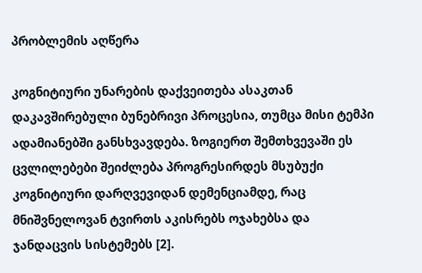პრობლემის აღწერა

კოგნიტიური უნარების დაქვეითება ასაკთან დაკავშირებული ბუნებრივი პროცესია, თუმცა მისი ტემპი ადამიანებში განსხვავდება. ზოგიერთ შემთხვევაში ეს ცვლილებები შეიძლება პროგრესირდეს მსუბუქი კოგნიტიური დარღვევიდან დემენციამდე, რაც მნიშვნელოვან ტვირთს აკისრებს ოჯახებსა და ჯანდაცვის სისტემებს [2].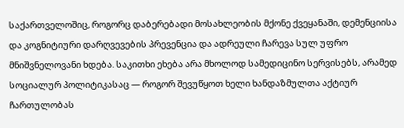საქართველოშიც, როგორც დაბერებადი მოსახლეობის მქონე ქვეყანაში, დემენციისა და კოგნიტიური დარღვევების პრევენცია და ადრეული ჩარევა სულ უფრო მნიშვნელოვანი ხდება. საკითხი ეხება არა მხოლოდ სამედიცინო სერვისებს, არამედ სოციალურ პოლიტიკასაც — როგორ შევუწყოთ ხელი ხანდაზმულთა აქტიურ ჩართულობას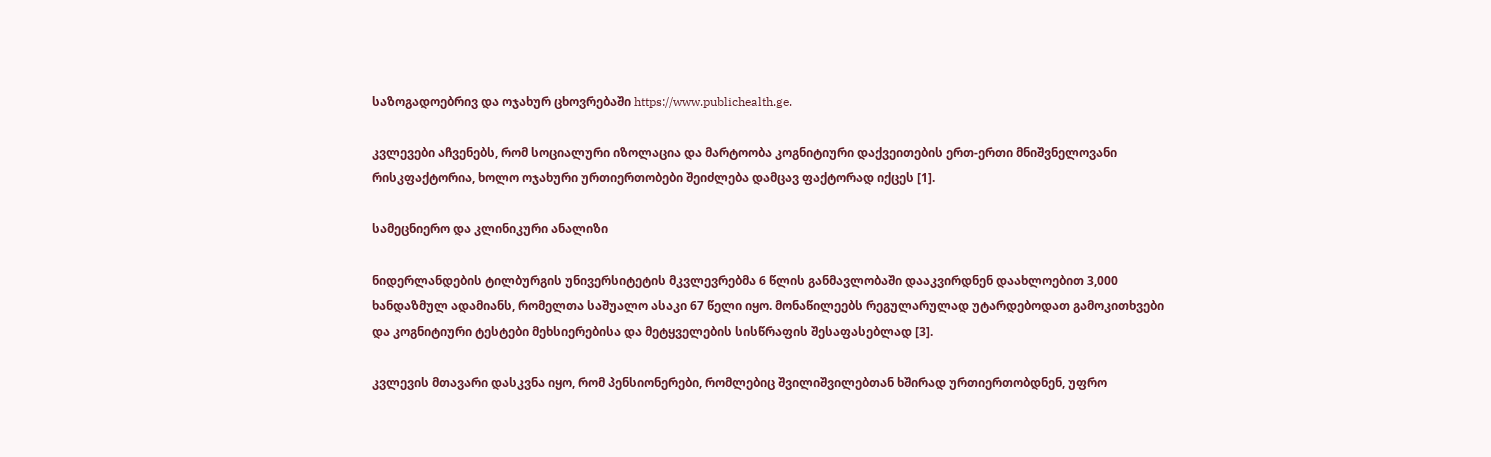საზოგადოებრივ და ოჯახურ ცხოვრებაში https://www.publichealth.ge.

კვლევები აჩვენებს, რომ სოციალური იზოლაცია და მარტოობა კოგნიტიური დაქვეითების ერთ-ერთი მნიშვნელოვანი რისკფაქტორია, ხოლო ოჯახური ურთიერთობები შეიძლება დამცავ ფაქტორად იქცეს [1].

სამეცნიერო და კლინიკური ანალიზი

ნიდერლანდების ტილბურგის უნივერსიტეტის მკვლევრებმა 6 წლის განმავლობაში დააკვირდნენ დაახლოებით 3,000 ხანდაზმულ ადამიანს, რომელთა საშუალო ასაკი 67 წელი იყო. მონაწილეებს რეგულარულად უტარდებოდათ გამოკითხვები და კოგნიტიური ტესტები მეხსიერებისა და მეტყველების სისწრაფის შესაფასებლად [3].

კვლევის მთავარი დასკვნა იყო, რომ პენსიონერები, რომლებიც შვილიშვილებთან ხშირად ურთიერთობდნენ, უფრო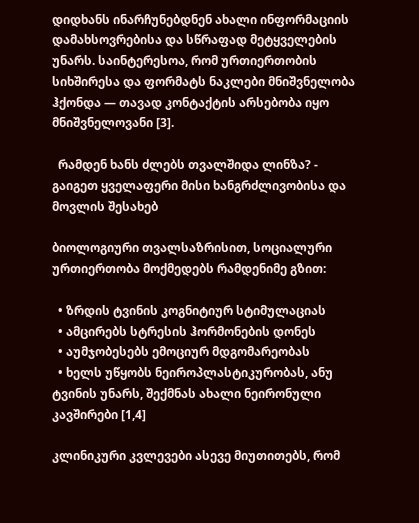დიდხანს ინარჩუნებდნენ ახალი ინფორმაციის დამახსოვრებისა და სწრაფად მეტყველების უნარს. საინტერესოა, რომ ურთიერთობის სიხშირესა და ფორმატს ნაკლები მნიშვნელობა ჰქონდა — თავად კონტაქტის არსებობა იყო მნიშვნელოვანი [3].

  რამდენ ხანს ძლებს თვალშიდა ლინზა? - გაიგეთ ყველაფერი მისი ხანგრძლივობისა და მოვლის შესახებ

ბიოლოგიური თვალსაზრისით, სოციალური ურთიერთობა მოქმედებს რამდენიმე გზით:

  • ზრდის ტვინის კოგნიტიურ სტიმულაციას
  • ამცირებს სტრესის ჰორმონების დონეს
  • აუმჯობესებს ემოციურ მდგომარეობას
  • ხელს უწყობს ნეიროპლასტიკურობას, ანუ ტვინის უნარს, შექმნას ახალი ნეირონული კავშირები [1,4]

კლინიკური კვლევები ასევე მიუთითებს, რომ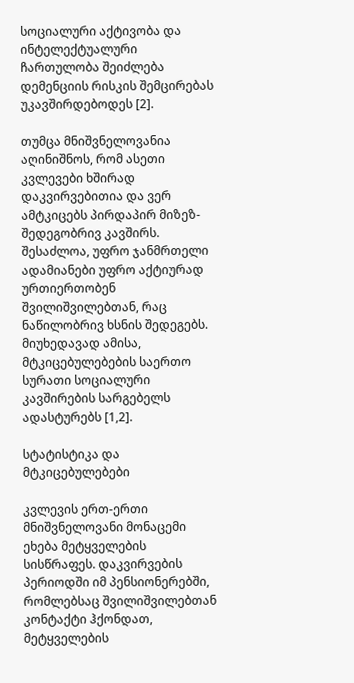სოციალური აქტივობა და ინტელექტუალური ჩართულობა შეიძლება დემენციის რისკის შემცირებას უკავშირდებოდეს [2].

თუმცა მნიშვნელოვანია აღინიშნოს, რომ ასეთი კვლევები ხშირად დაკვირვებითია და ვერ ამტკიცებს პირდაპირ მიზეზ-შედეგობრივ კავშირს. შესაძლოა, უფრო ჯანმრთელი ადამიანები უფრო აქტიურად ურთიერთობენ შვილიშვილებთან, რაც ნაწილობრივ ხსნის შედეგებს. მიუხედავად ამისა, მტკიცებულებების საერთო სურათი სოციალური კავშირების სარგებელს ადასტურებს [1,2].

სტატისტიკა და მტკიცებულებები

კვლევის ერთ-ერთი მნიშვნელოვანი მონაცემი ეხება მეტყველების სისწრაფეს. დაკვირვების პერიოდში იმ პენსიონერებში, რომლებსაც შვილიშვილებთან კონტაქტი ჰქონდათ, მეტყველების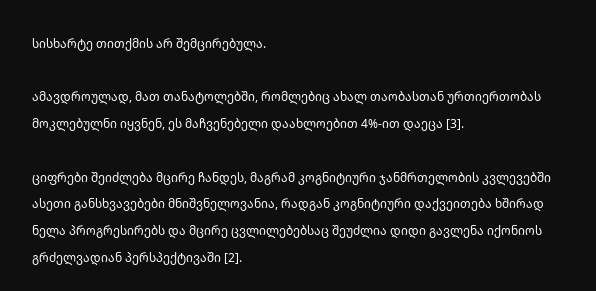სისხარტე თითქმის არ შემცირებულა.

ამავდროულად, მათ თანატოლებში, რომლებიც ახალ თაობასთან ურთიერთობას მოკლებულნი იყვნენ, ეს მაჩვენებელი დაახლოებით 4%-ით დაეცა [3].

ციფრები შეიძლება მცირე ჩანდეს, მაგრამ კოგნიტიური ჯანმრთელობის კვლევებში ასეთი განსხვავებები მნიშვნელოვანია, რადგან კოგნიტიური დაქვეითება ხშირად ნელა პროგრესირებს და მცირე ცვლილებებსაც შეუძლია დიდი გავლენა იქონიოს გრძელვადიან პერსპექტივაში [2].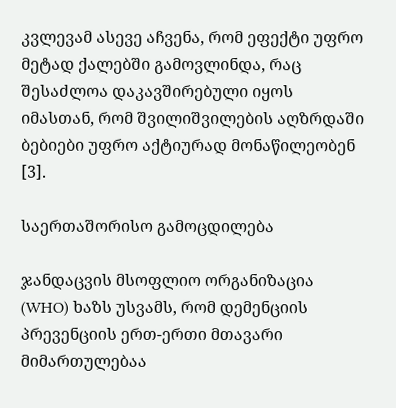კვლევამ ასევე აჩვენა, რომ ეფექტი უფრო მეტად ქალებში გამოვლინდა, რაც შესაძლოა დაკავშირებული იყოს იმასთან, რომ შვილიშვილების აღზრდაში ბებიები უფრო აქტიურად მონაწილეობენ [3].

საერთაშორისო გამოცდილება

ჯანდაცვის მსოფლიო ორგანიზაცია (WHO) ხაზს უსვამს, რომ დემენციის პრევენციის ერთ-ერთი მთავარი მიმართულებაა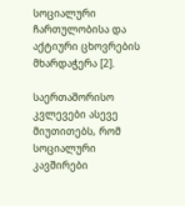სოციალური ჩართულობისა და აქტიური ცხოვრების მხარდაჭერა [2].

საერთაშორისო კვლევები ასევე მიუთითებს, რომ სოციალური კავშირები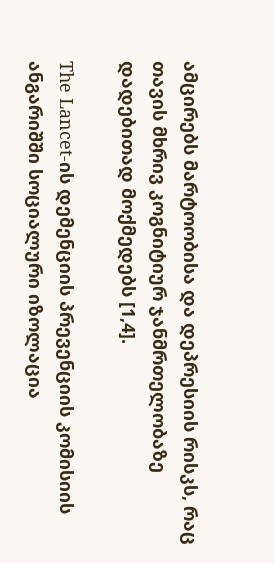ამცირებს მარტოობისა და დეპრესიის რისკს, რაც თავის მხრივ კოგნიტიურ ჯანმრთელობაზე დადებითად მოქმედებს [1,4].

The Lancet-ის დემენციის პრევენციის კომისიის ანგარიშში სოციალური იზოლაცია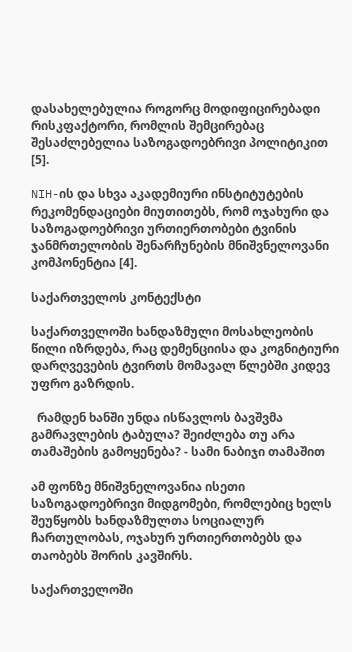დასახელებულია როგორც მოდიფიცირებადი რისკფაქტორი, რომლის შემცირებაც შესაძლებელია საზოგადოებრივი პოლიტიკით [5].

NIH-ის და სხვა აკადემიური ინსტიტუტების რეკომენდაციები მიუთითებს, რომ ოჯახური და საზოგადოებრივი ურთიერთობები ტვინის ჯანმრთელობის შენარჩუნების მნიშვნელოვანი კომპონენტია [4].

საქართველოს კონტექსტი

საქართველოში ხანდაზმული მოსახლეობის წილი იზრდება, რაც დემენციისა და კოგნიტიური დარღვევების ტვირთს მომავალ წლებში კიდევ უფრო გაზრდის.

  რამდენ ხანში უნდა ისწავლოს ბავშვმა გამრავლების ტაბულა? შეიძლება თუ არა თამაშების გამოყენება? - სამი ნაბიჯი თამაშით

ამ ფონზე მნიშვნელოვანია ისეთი საზოგადოებრივი მიდგომები, რომლებიც ხელს შეუწყობს ხანდაზმულთა სოციალურ ჩართულობას, ოჯახურ ურთიერთობებს და თაობებს შორის კავშირს.

საქართველოში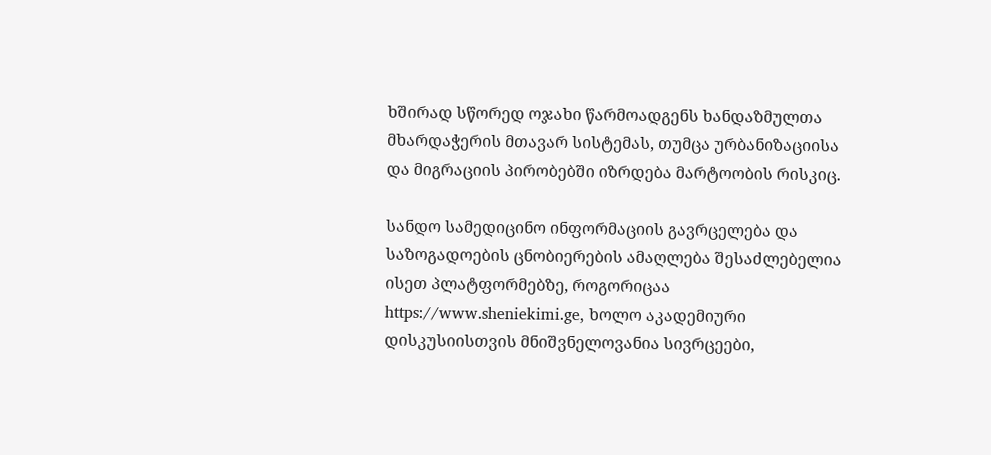ხშირად სწორედ ოჯახი წარმოადგენს ხანდაზმულთა მხარდაჭერის მთავარ სისტემას, თუმცა ურბანიზაციისა და მიგრაციის პირობებში იზრდება მარტოობის რისკიც.

სანდო სამედიცინო ინფორმაციის გავრცელება და საზოგადოების ცნობიერების ამაღლება შესაძლებელია ისეთ პლატფორმებზე, როგორიცაა https://www.sheniekimi.ge, ხოლო აკადემიური დისკუსიისთვის მნიშვნელოვანია სივრცეები,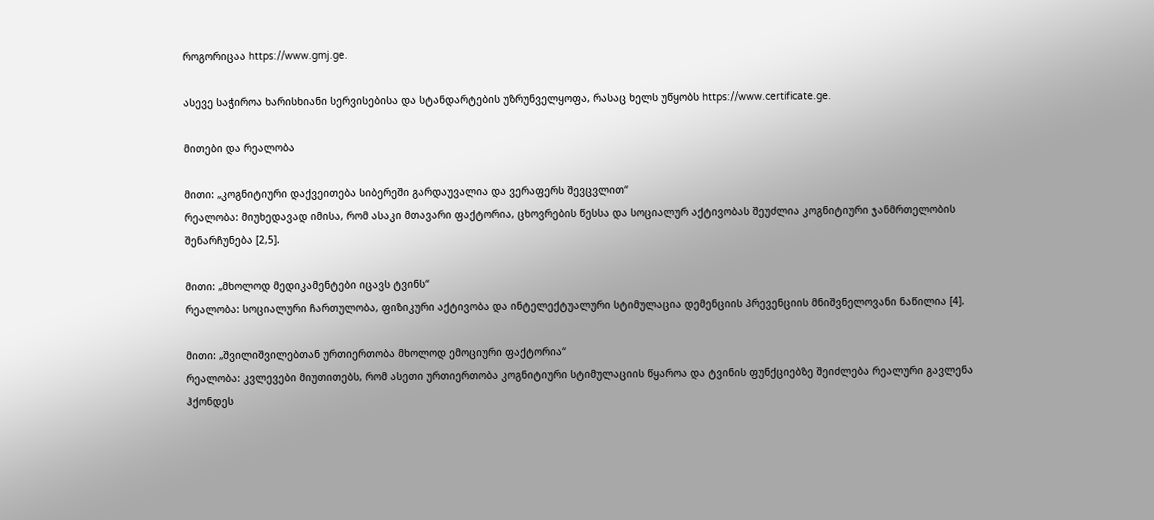როგორიცაა https://www.gmj.ge.

ასევე საჭიროა ხარისხიანი სერვისებისა და სტანდარტების უზრუნველყოფა, რასაც ხელს უწყობს https://www.certificate.ge.

მითები და რეალობა

მითი: „კოგნიტიური დაქვეითება სიბერეში გარდაუვალია და ვერაფერს შევცვლით“
რეალობა: მიუხედავად იმისა, რომ ასაკი მთავარი ფაქტორია, ცხოვრების წესსა და სოციალურ აქტივობას შეუძლია კოგნიტიური ჯანმრთელობის შენარჩუნება [2,5].

მითი: „მხოლოდ მედიკამენტები იცავს ტვინს“
რეალობა: სოციალური ჩართულობა, ფიზიკური აქტივობა და ინტელექტუალური სტიმულაცია დემენციის პრევენციის მნიშვნელოვანი ნაწილია [4].

მითი: „შვილიშვილებთან ურთიერთობა მხოლოდ ემოციური ფაქტორია“
რეალობა: კვლევები მიუთითებს, რომ ასეთი ურთიერთობა კოგნიტიური სტიმულაციის წყაროა და ტვინის ფუნქციებზე შეიძლება რეალური გავლენა ჰქონდეს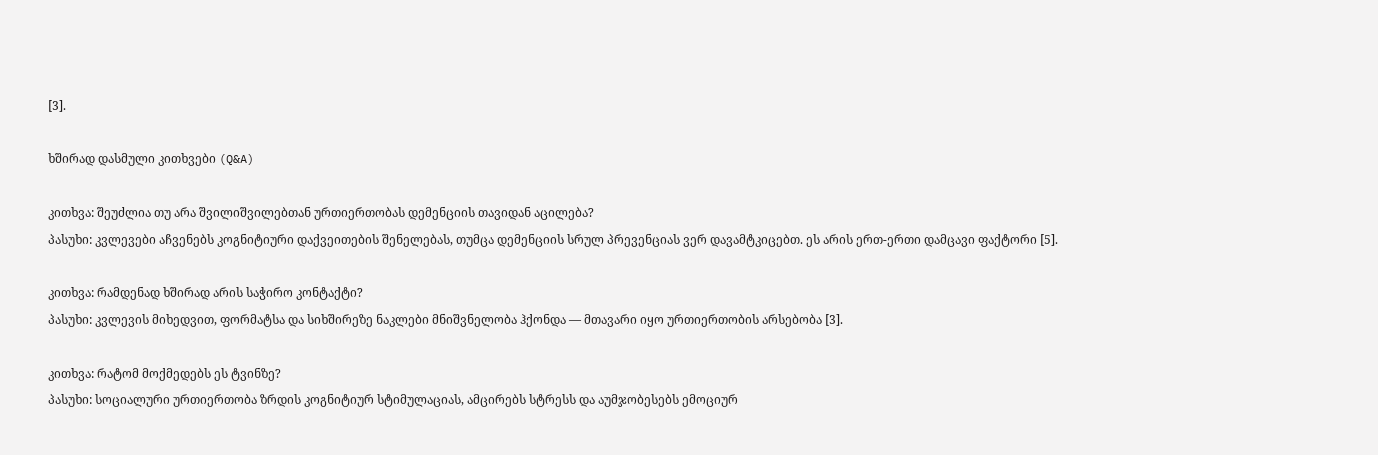[3].

ხშირად დასმული კითხვები (Q&A)

კითხვა: შეუძლია თუ არა შვილიშვილებთან ურთიერთობას დემენციის თავიდან აცილება?
პასუხი: კვლევები აჩვენებს კოგნიტიური დაქვეითების შენელებას, თუმცა დემენციის სრულ პრევენციას ვერ დავამტკიცებთ. ეს არის ერთ-ერთი დამცავი ფაქტორი [5].

კითხვა: რამდენად ხშირად არის საჭირო კონტაქტი?
პასუხი: კვლევის მიხედვით, ფორმატსა და სიხშირეზე ნაკლები მნიშვნელობა ჰქონდა — მთავარი იყო ურთიერთობის არსებობა [3].

კითხვა: რატომ მოქმედებს ეს ტვინზე?
პასუხი: სოციალური ურთიერთობა ზრდის კოგნიტიურ სტიმულაციას, ამცირებს სტრესს და აუმჯობესებს ემოციურ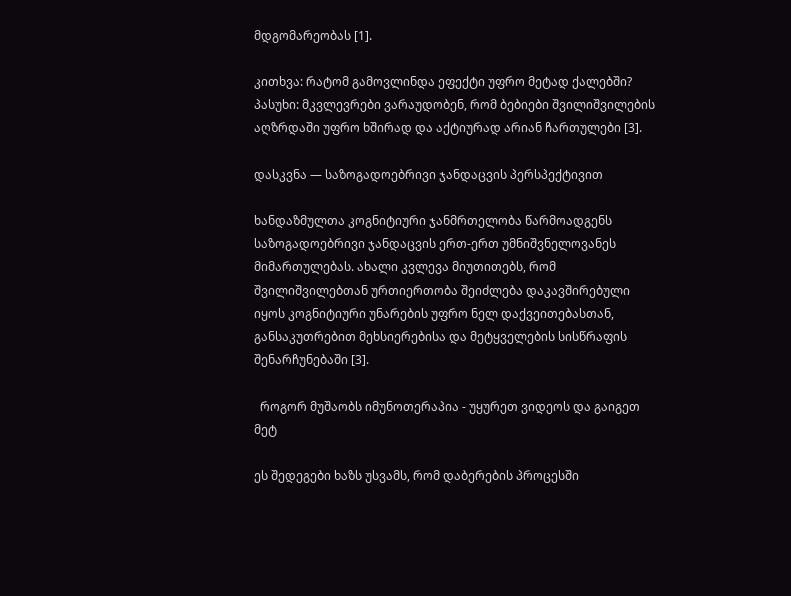მდგომარეობას [1].

კითხვა: რატომ გამოვლინდა ეფექტი უფრო მეტად ქალებში?
პასუხი: მკვლევრები ვარაუდობენ, რომ ბებიები შვილიშვილების აღზრდაში უფრო ხშირად და აქტიურად არიან ჩართულები [3].

დასკვნა — საზოგადოებრივი ჯანდაცვის პერსპექტივით

ხანდაზმულთა კოგნიტიური ჯანმრთელობა წარმოადგენს საზოგადოებრივი ჯანდაცვის ერთ-ერთ უმნიშვნელოვანეს მიმართულებას. ახალი კვლევა მიუთითებს, რომ შვილიშვილებთან ურთიერთობა შეიძლება დაკავშირებული იყოს კოგნიტიური უნარების უფრო ნელ დაქვეითებასთან, განსაკუთრებით მეხსიერებისა და მეტყველების სისწრაფის შენარჩუნებაში [3].

  როგორ მუშაობს იმუნოთერაპია - უყურეთ ვიდეოს და გაიგეთ მეტ

ეს შედეგები ხაზს უსვამს, რომ დაბერების პროცესში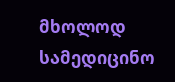მხოლოდ სამედიცინო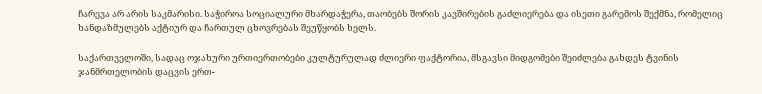ჩარევა არ არის საკმარისი. საჭიროა სოციალური მხარდაჭერა, თაობებს შორის კავშირების გაძლიერება და ისეთი გარემოს შექმნა, რომელიც ხანდაზმულებს აქტიურ და ჩართულ ცხოვრებას შეუწყობს ხელს.

საქართველოში, სადაც ოჯახური ურთიერთობები კულტურულად ძლიერი ფაქტორია, მსგავსი მიდგომები შეიძლება გახდეს ტვინის ჯანმრთელობის დაცვის ერთ-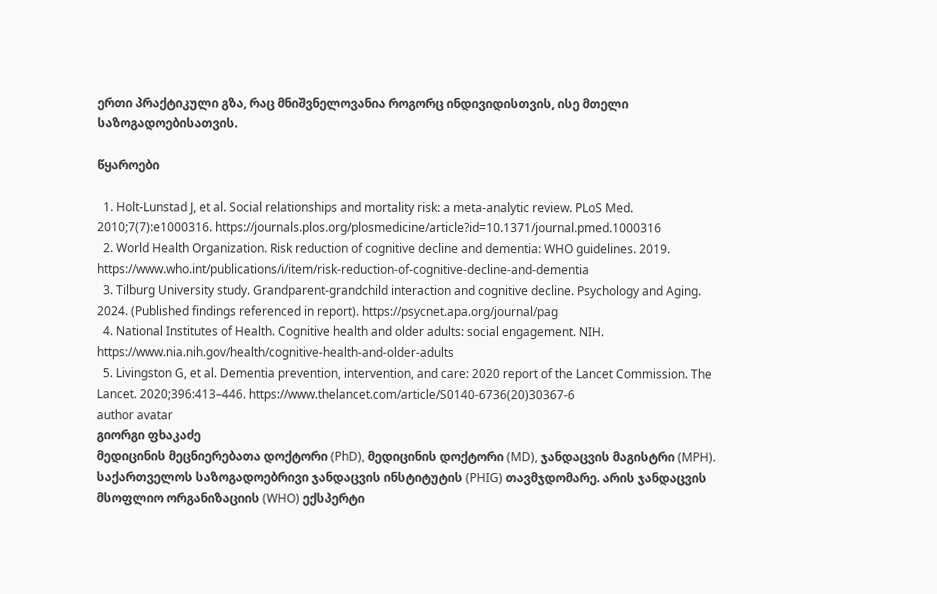ერთი პრაქტიკული გზა, რაც მნიშვნელოვანია როგორც ინდივიდისთვის, ისე მთელი საზოგადოებისათვის.

წყაროები

  1. Holt-Lunstad J, et al. Social relationships and mortality risk: a meta-analytic review. PLoS Med. 2010;7(7):e1000316. https://journals.plos.org/plosmedicine/article?id=10.1371/journal.pmed.1000316
  2. World Health Organization. Risk reduction of cognitive decline and dementia: WHO guidelines. 2019. https://www.who.int/publications/i/item/risk-reduction-of-cognitive-decline-and-dementia
  3. Tilburg University study. Grandparent-grandchild interaction and cognitive decline. Psychology and Aging. 2024. (Published findings referenced in report). https://psycnet.apa.org/journal/pag
  4. National Institutes of Health. Cognitive health and older adults: social engagement. NIH. https://www.nia.nih.gov/health/cognitive-health-and-older-adults
  5. Livingston G, et al. Dementia prevention, intervention, and care: 2020 report of the Lancet Commission. The Lancet. 2020;396:413–446. https://www.thelancet.com/article/S0140-6736(20)30367-6
author avatar
გიორგი ფხაკაძე
მედიცინის მეცნიერებათა დოქტორი (PhD), მედიცინის დოქტორი (MD), ჯანდაცვის მაგისტრი (MPH). საქართველოს საზოგადოებრივი ჯანდაცვის ინსტიტუტის (PHIG) თავმჯდომარე. არის ჯანდაცვის მსოფლიო ორგანიზაციის (WHO) ექსპერტი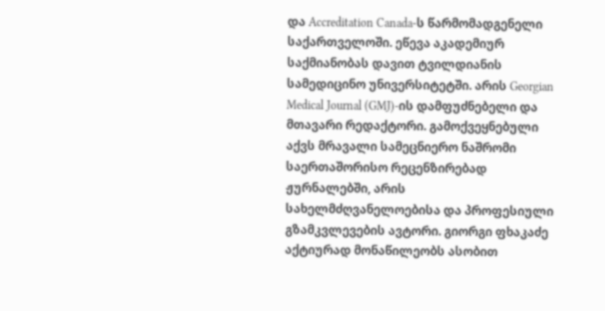და Accreditation Canada-ს წარმომადგენელი საქართველოში. ეწევა აკადემიურ საქმიანობას დავით ტვილდიანის სამედიცინო უნივერსიტეტში. არის Georgian Medical Journal (GMJ)-ის დამფუძნებელი და მთავარი რედაქტორი. გამოქვეყნებული აქვს მრავალი სამეცნიერო ნაშრომი საერთაშორისო რეცენზირებად ჟურნალებში, არის სახელმძღვანელოებისა და პროფესიული გზამკვლევების ავტორი. გიორგი ფხაკაძე აქტიურად მონაწილეობს ასობით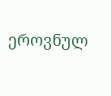ეროვნულ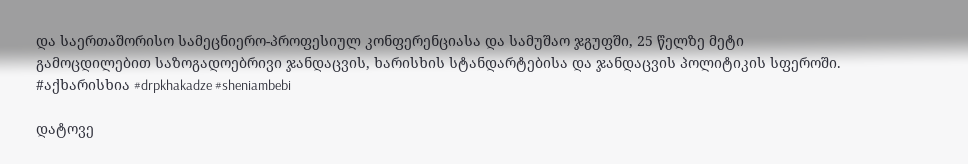და საერთაშორისო სამეცნიერო-პროფესიულ კონფერენციასა და სამუშაო ჯგუფში, 25 წელზე მეტი გამოცდილებით საზოგადოებრივი ჯანდაცვის, ხარისხის სტანდარტებისა და ჯანდაცვის პოლიტიკის სფეროში. #აქხარისხია #drpkhakadze #sheniambebi

დატოვე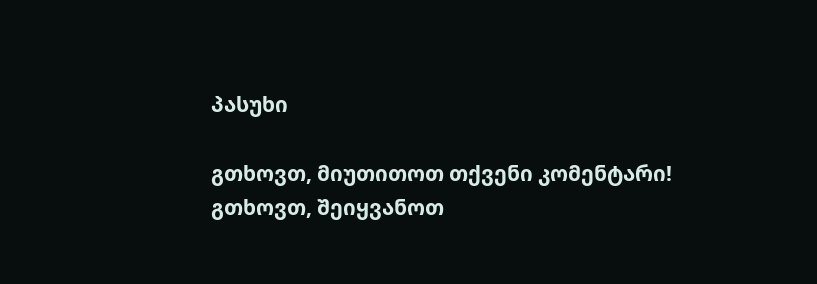პასუხი

გთხოვთ, მიუთითოთ თქვენი კომენტარი!
გთხოვთ, შეიყვანოთ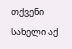თქვენი სახელი აქ